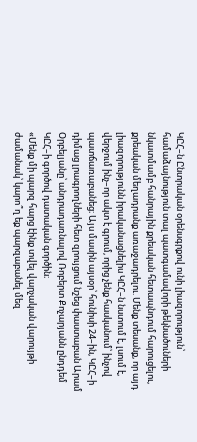ԿԸՀ–ն Ընտրական օրենսգրքով ունի լիազորություն՝ համաձայնություն տալ պատգամավորի թեկնածուների նկատմամբ հանրային քրեական հետապնդում հարուցելու, քրեական մեղադրանք առաջադրելու. Մենք տեսանք, որ այդ լիազորությունն իրականացնելիս ԿԸՀ–ն նստում է, լսում է, վերջում ինչ–որ ակտ է գրում, որից չենք հասկանում՝ ինչով պատճառաբանեց։ Այս մասին այսօր՝ հունիսի 24–ին, ԿԸՀ–ի դիմաց լրագրողների հետ զրույցում նշեց փաստաբան Արամ Օրբելյանը՝ անդրադառնալով Ռոբերտ Քոչարյանն ընդդեմ ԿԸՀ–ի գործով դատական գործին։
«Մենք մի պարզ հարց էինք տվել վարչական վարույթի ժամանակ՝ կարո՞ղ եք պարզաբանել մեզ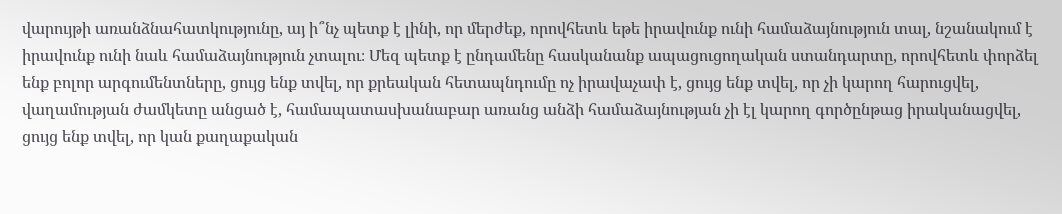վարույթի առանձնահատկությունը, այ ի՞նչ պետք է լինի, որ մերժեք, որովհետև եթե իրավունք ունի համաձայնություն տալ, նշանակում է իրավունք ունի նաև համաձայնություն չտալու։ Մեզ պետք է ընդամենը հասկանանք ապացուցողական ստանդարտը, որովհետև փորձել ենք բոլոր արգումենտները, ցույց ենք տվել, որ քրեական հետապնդումը ոչ իրավաչափ է, ցույց ենք տվել, որ չի կարող հարուցվել, վաղամության ժամկետը անցած է, համապատասխանաբար առանց անձի համաձայնության չի էլ կարող գործընթաց իրականացվել, ցույց ենք տվել, որ կան քաղաքական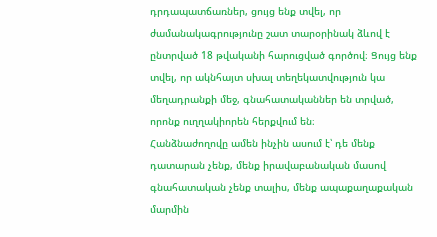դրդապատճառներ, ցույց ենք տվել, որ ժամանակագրությունը շատ տարօրինակ ձևով է ընտրված 18 թվականի հարուցված գործով։ Ցույց ենք տվել, որ ակնհայտ սխալ տեղեկատվություն կա մեղադրանքի մեջ, գնահատականներ են տրված, որոնք ուղղակիորեն հերքվում են։
Հանձնաժողովը ամեն ինչին ասում է՝ դե մենք դատարան չենք, մենք իրավաբանական մասով գնահատական չենք տալիս, մենք ապաքաղաքական մարմին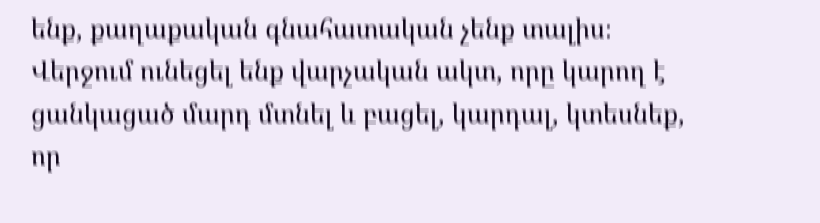ենք, քաղաքական գնահատական չենք տալիս։
Վերջում ունեցել ենք վարչական ակտ, որը կարող է ցանկացած մարդ մտնել և բացել, կարդալ, կտեսնեք, որ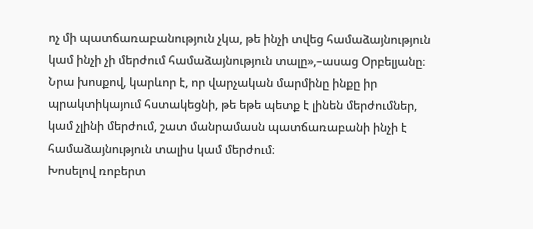ոչ մի պատճառաբանություն չկա, թե ինչի տվեց համաձայնություն կամ ինչի չի մերժում համաձայնություն տալը»,–ասաց Օրբելյանը։
Նրա խոսքով, կարևոր է, որ վարչական մարմինը ինքը իր պրակտիկայում հստակեցնի, թե եթե պետք է լինեն մերժումներ, կամ չլինի մերժում, շատ մանրամասն պատճառաբանի ինչի է համաձայնություն տալիս կամ մերժում։
Խոսելով ռոբերտ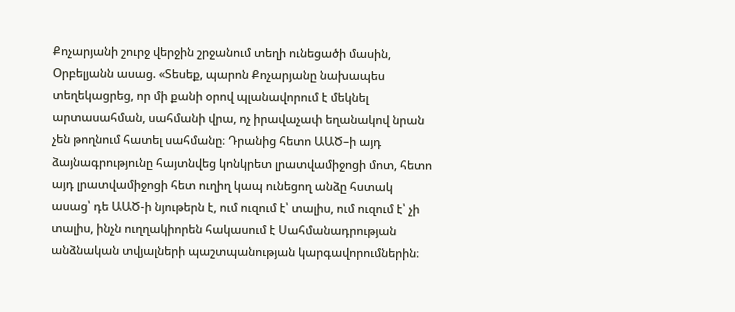Քոչարյանի շուրջ վերջին շրջանում տեղի ունեցածի մասին, Օրբելյանն ասաց. «Տեսեք, պարոն Քոչարյանը նախապես տեղեկացրեց, որ մի քանի օրով պլանավորում է մեկնել արտասահման, սահմանի վրա, ոչ իրավաչափ եղանակով նրան չեն թողնում հատել սահմանը։ Դրանից հետո ԱԱԾ–ի այդ ձայնագրությունը հայտնվեց կոնկրետ լրատվամիջոցի մոտ, հետո այդ լրատվամիջոցի հետ ուղիղ կապ ունեցող անձը հստակ ասաց՝ դե ԱԱԾ-ի նյութերն է, ում ուզում է՝ տալիս, ում ուզում է՝ չի տալիս, ինչն ուղղակիորեն հակասում է Սահմանադրության անձնական տվյալների պաշտպանության կարգավորումներին։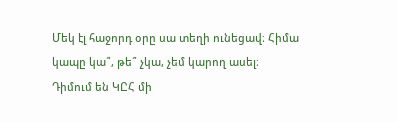Մեկ էլ հաջորդ օրը սա տեղի ունեցավ։ Հիմա կապը կա՞, թե՞ չկա, չեմ կարող ասել։
Դիմում են ԿԸՀ մի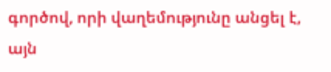գործով, որի վաղեմությունը անցել է, այն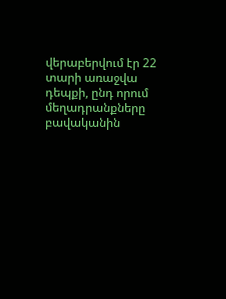վերաբերվում էր 22 տարի առաջվա դեպքի, ընդ որում մեղադրանքները բավականին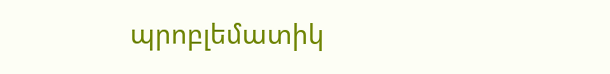պրոբլեմատիկ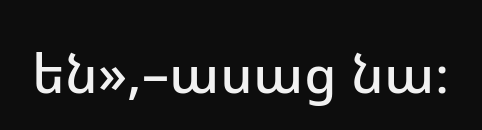են»,–ասաց նա։